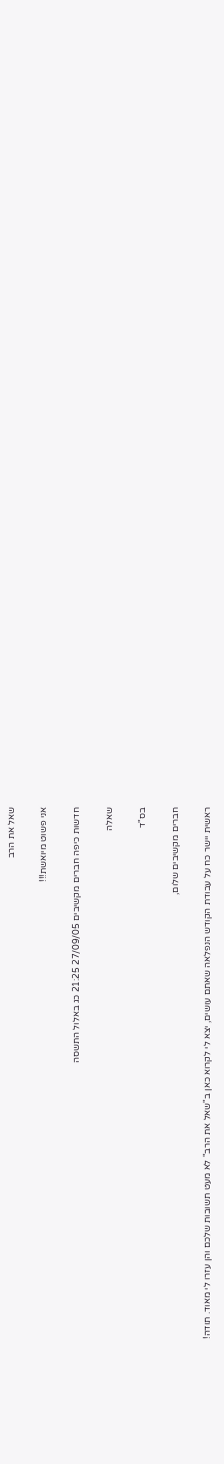שאל את הרב

אני פשוט מיואשת!!!

חדשות כיפה חברים מקשיבים 27/09/05 21:25 כג באלול התשסה

שאלה

בס"ד

חברים מקשיבים שלום,

ראשית יישר כח על עבודת הקודש הנפלאה שאתם עושים, יצא לי לקרוא כאן ב"שאל את הרב" לא מעט תשובות שלכם והן עזרו לי מאוד. תודה!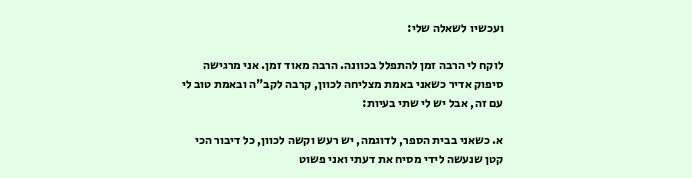ועכשיו לשאלה שלי:

לוקח לי הרבה זמן להתפלל בכוונה. הרבה מאוד זמן. אני מרגישה סיפוק אדיר כשאני באמת מצליחה לכוון, קרבה לקב"ה ובאמת טוב לי עם זה, אבל יש לי שתי בעיות:

א. כשאני בבית הספר, לדוגמה, יש רעש וקשה לכוון, כל דיבור הכי קטן שנעשה לידי מסיח את דעתי ואני פשוט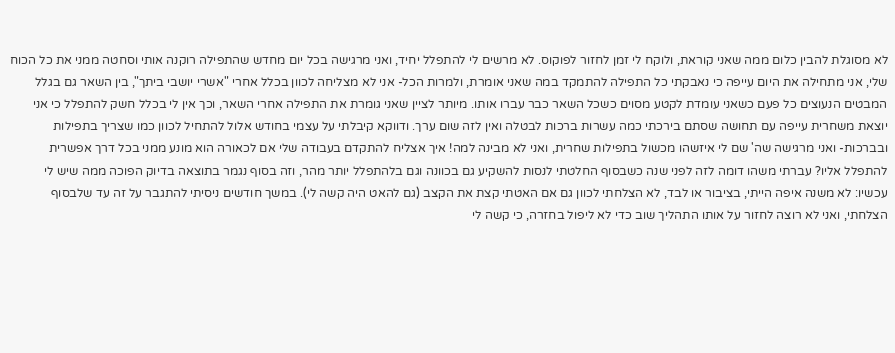לא מסוגלת להבין כלום ממה שאני קוראת, ולוקח לי זמן לחזור לפוקוס. לא מרשים לי להתפלל יחיד, ואני מרגישה בכל יום מחדש שהתפילה רוקנה אותי וסחטה ממני את כל הכוח שלי, אני מתחילה את היום עייפה כי נאבקתי כל התפילה להתמקד במה שאני אומרת, ולמרות הכל- אני לא מצליחה לכוון בכלל אחרי "אשרי יושבי ביתך", בין השאר גם בגלל המבטים הנעוצים כל פעם כשאני עומדת לקטע מסוים כשכל השאר כבר עברו אותו. מיותר לציין שאני גומרת את התפילה אחרי השאר, וכך אין לי בכלל חשק להתפלל כי אני יוצאת משחרית עייפה עם תחושה שסתם בירכתי כמה עשרות ברכות לבטלה ואין לזה שום ערך. ודווקא קיבלתי על עצמי בחודש אלול להתחיל לכוון כמו שצריך בתפילות ובברכות- ואני מרגישה שה' שם לי איזשהו מכשול בתפילות שחרית, ואני לא מבינה למה! איך אצליח להתקדם בעבודה שלי אם לכאורה הוא מונע ממני בכל דרך אפשרית להתפלל אליו? עברתי משהו דומה לזה לפני שנה כשבסוף החלטתי לנסות להשקיע גם בכוונה וגם בלהתפלל יותר מהר, וזה בסוף נגמר בתוצאה בדיוק הפוכה ממה שיש לי עכשיו: לא משנה איפה הייתי, בציבור או לבד, לא הצלחתי לכוון גם אם האטתי קצת את הקצב (גם להאט היה קשה לי). במשך חודשים ניסיתי להתגבר על זה עד שלבסוף הצלחתי, ואני לא רוצה לחזור על אותו התהליך שוב כדי לא ליפול בחזרה, כי קשה לי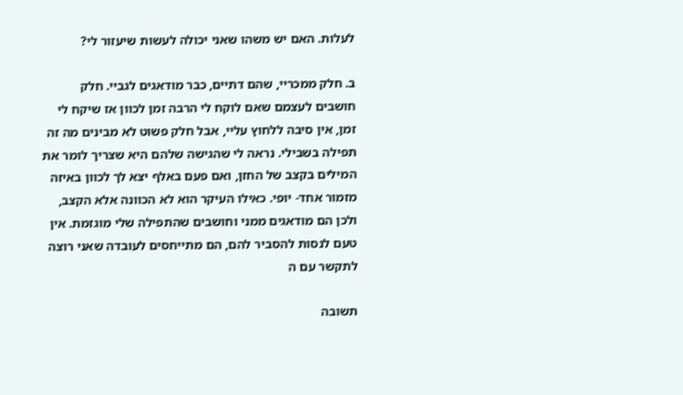לעלות. האם יש משהו שאני יכולה לעשות שיעזור לי?

ב. חלק ממכריי, שהם דתיים, כבר מודאגים לגביי. חלק חושבים לעצמם שאם לוקח לי הרבה זמן לכוון אז שיקח לי זמן, אין סיבה ללחוץ עליי, אבל חלק פשוט לא מבינים מה זה תפילה בשבילי. נראה לי שהגישה שלהם היא שצריך לומר את המילים בקצב של החזן, ואם פעם באלף יצא לך לכוון באיזה מזמור אחד- יופי. כאילו העיקר הוא לא הכוונה אלא הקצב, ולכן הם מודאגים ממני וחושבים שהתפילה שלי מוגזמת. אין טעם לנסות להסביר להם, הם מתייחסים לעובדה שאני רוצה לתקשר עם ה

תשובה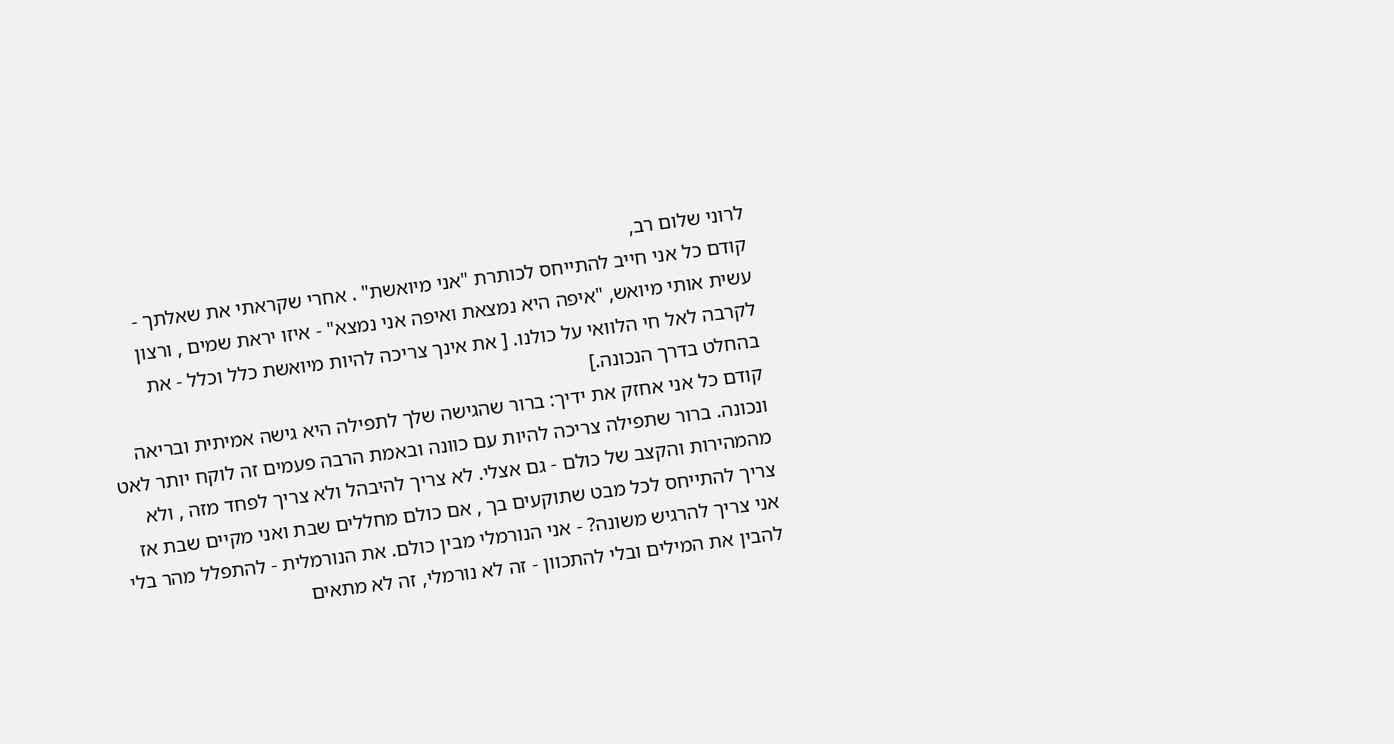לרוני שלום רב,
קודם כל אני חייב להתייחס לכותרת "אני מיואשת" . אחרי שקראתי את שאלתך - עשית אותי מיואש, "איפה היא נמצאת ואיפה אני נמצא" - איזו יראת שמים , ורצון לקרבה לאל חי הלוואי על כולנו. [ את אינך צריכה להיות מיואשת כלל וכלל - את בהחלט בדרך הנכונה.]
קודם כל אני אחזק את ידיך: ברור שהגישה שלך לתפילה היא גישה אמיתית ובריאה ונכונה. ברור שתפילה צריכה להיות עם כוונה ובאמת הרבה פעמים זה לוקח יותר לאט מהמהירות והקצב של כולם - גם אצלי. לא צריך להיבהל ולא צריך לפחד מזה , ולא צריך להתייחס לכל מבט שתוקעים בך , אם כולם מחללים שבת ואני מקיים שבת אז אני צריך להרגיש משונה? - אני הנורמלי מבין כולם. את הנורמלית - להתפלל מהר בלי להבין את המילים ובלי להתכוון - זה לא נורמלי, זה לא מתאים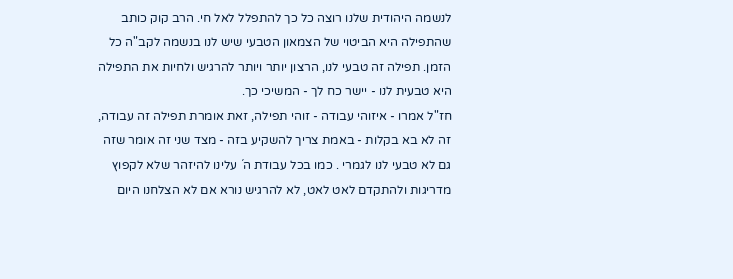לנשמה היהודית שלנו רוצה כל כך להתפלל לאל חי. הרב קוק כותב שהתפילה היא הביטוי של הצמאון הטבעי שיש לנו בנשמה לקב"ה כל הזמן. תפילה זה טבעי לנו, הרצון יותר ויותר להרגיש ולחיות את התפילה היא טבעית לנו - יישר כח לך - המשיכי כך.
חז"ל אמרו - איזוהי עבודה - זוהי תפילה, זאת אומרת תפילה זה עבודה, זה לא בא בקלות - באמת צריך להשקיע בזה - מצד שני זה אומר שזה גם לא טבעי לנו לגמרי . כמו בכל עבודת ה´ עלינו להיזהר שלא לקפוץ מדריגות ולהתקדם לאט לאט, לא להרגיש נורא אם לא הצלחנו היום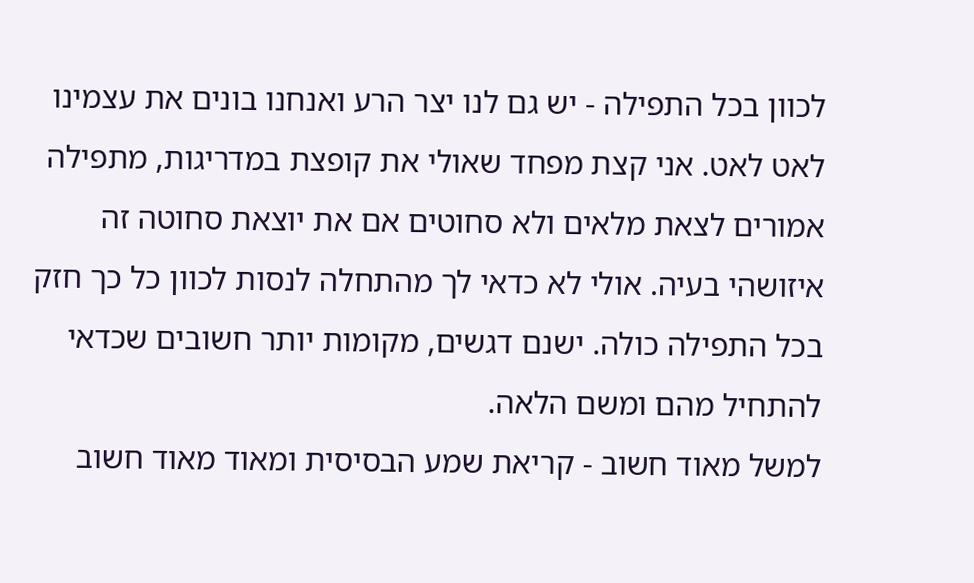לכוון בכל התפילה - יש גם לנו יצר הרע ואנחנו בונים את עצמינו לאט לאט. אני קצת מפחד שאולי את קופצת במדריגות, מתפילה אמורים לצאת מלאים ולא סחוטים אם את יוצאת סחוטה זה איזושהי בעיה. אולי לא כדאי לך מהתחלה לנסות לכוון כל כך חזק בכל התפילה כולה. ישנם דגשים, מקומות יותר חשובים שכדאי להתחיל מהם ומשם הלאה.
למשל מאוד חשוב - קריאת שמע הבסיסית ומאוד מאוד חשוב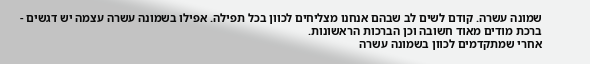שמונה עשרה. קודם לשים לב שבהם אנחנו מצליחים לכוון בכל תפילה. אפילו בשמונה עשרה עצמה יש דגשים - ברכת מודים מאוד חשובה וכן הברכות הראשונות.
אחרי שמתקדמים לכוון בשמונה עשרה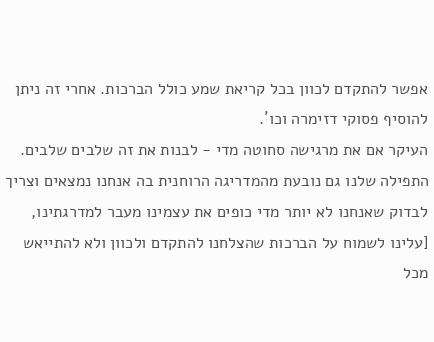אפשר להתקדם לכוון בכל קריאת שמע כולל הברכות. אחרי זה ניתן להוסיף פסוקי דזימרה וכו´.
העיקר אם את מרגישה סחוטה מדי - לבנות את זה שלבים שלבים. התפילה שלנו גם נובעת מהמדריגה הרוחנית בה אנחנו נמצאים וצריך לבדוק שאנחנו לא יותר מדי כופים את עצמינו מעבר למדרגתינו, [עלינו לשמוח על הברכות שהצלחנו להתקדם ולכוון ולא להתייאש מכל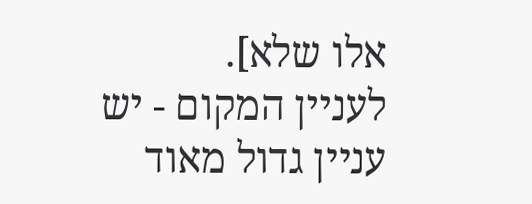אלו שלא].
לעניין המקום - יש עניין גדול מאוד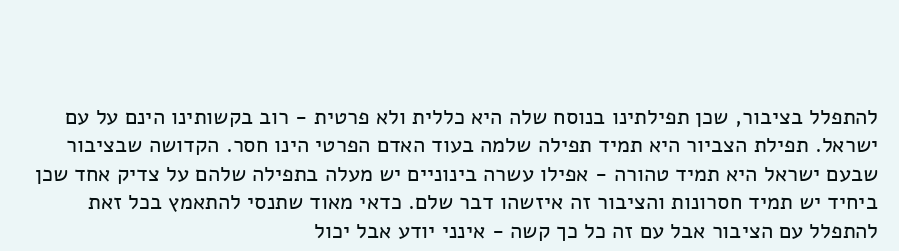להתפלל בציבור, שכן תפילתינו בנוסח שלה היא כללית ולא פרטית - רוב בקשותינו הינם על עם ישראל. תפילת הצביור היא תמיד תפילה שלמה בעוד האדם הפרטי הינו חסר. הקדושה שבציבור שבעם ישראל היא תמיד טהורה - אפילו עשרה בינוניים יש מעלה בתפילה שלהם על צדיק אחד שכן ביחיד יש תמיד חסרונות והציבור זה איזשהו דבר שלם. כדאי מאוד שתנסי להתאמץ בכל זאת להתפלל עם הציבור אבל עם זה כל כך קשה - אינני יודע אבל יכול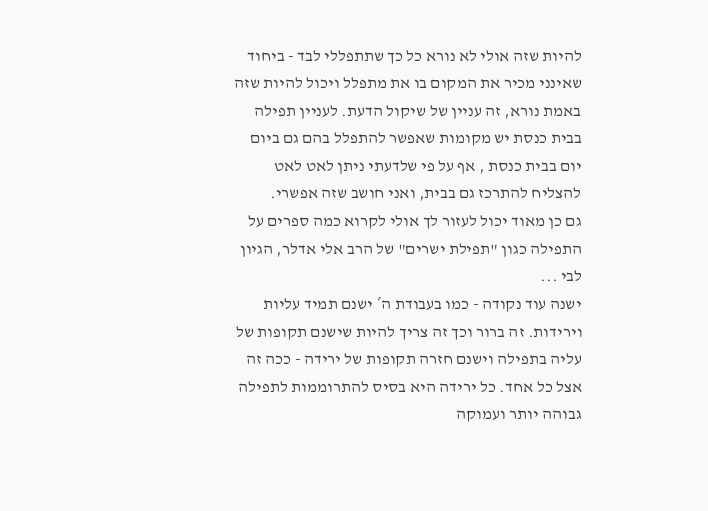להיות שזה אולי לא נורא כל כך שתתפללי לבד - ביחוד שאינני מכיר את המקום בו את מתפלל ויכול להיות שזה באמת נורא, זה עניין של שיקול הדעת. לעניין תפילה בבית כנסת יש מקומות שאפשר להתפלל בהם גם ביום יום בבית כנסת , אף על פי שלדעתי ניתן לאט לאט להצליח להתרכז גם בבית, ואני חושב שזה אפשרי.
גם כן מאוד יכול לעזור לך אולי לקרוא כמה ספרים על התפילה כגון "תפילת ישרים" של הרב אלי אדלר, הגיון לבי ...
ישנה עוד נקודה - כמו בעבודת ה´ ישנם תמיד עליות וירידות. זה ברור וכך זה צריך להיות שישנם תקופות של עליה בתפילה וישנם חזרה תקופות של ירידה - ככה זה אצל כל אחד. כל ירידה היא בסיס להתרוממות לתפילה גבוהה יותר ועמוקה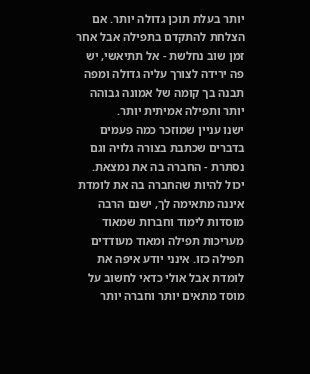יותר בעלת תוכן גדולה יותר. אם הצלחת להתקדם בתפילה אבל אחר זמן שוב נחלשת - אל תתיאשי, יש פה ירידה לצורך עליה גדולה ומפה תבנה בך קומה של אמונה גבוהה יותר ותפילה אמיתית יותר.
ישנו עניין שמוזכר כמה פעמים בדברים שכתבת בצורה גלויה וגם נסתרת - החברה בה את נמצאת. יכול להיות שהחברה בה את לומדת איננה מתאימה לך, ישנם הרבה מוסדות לימוד וחברות שמאוד מעריכות תפילה ומאוד מעודדים תפילה כזו. אינני יודע איפה את לומדת אבל אולי כדאי לחשוב על מוסד מתאים יותר וחברה יותר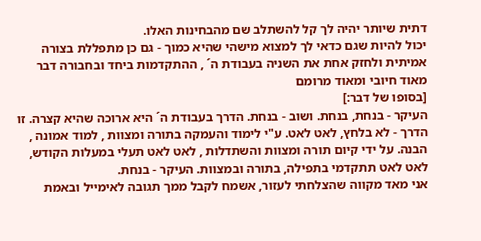דתית שיותר יהיה לך קל להשתלב שם מהבחינות האלו.
יכול להיות שגם כדאי לך למצוא מישהי שהיא כמוך - גם כן מתפללת בצורה אמיתית ולחזק אחת את השניה בעבודת ה´ , ההתקדמות ביחד ובחבורה דבר מאוד חיובי ומאוד מרומם
[בסופו של דבר:]
העיקר - בנחת, בנחת. ושוב - בנחת. הדרך בעבודת ה´ היא ארוכה שהיא קצרה. זו הדרך - לא בלחץ, לאט לאט. ע"י לימוד והעמקה בתורה ומצוות , למוד אמונה , הבנה. על ידי קיום תורה ומצוות והשתדלות , לאט לאט תעלי במעלות הקודש, לאט לאט תתקדמי בתפילה, בתורה ובמצוות. העיקר - בנחת.
אני מאד מקווה שהצלחתי לעזור, אשמח לקבל ממך תגובה לאימייל ובאמת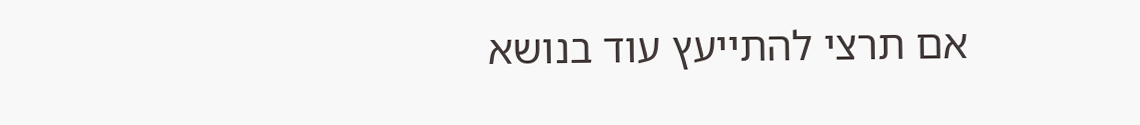אם תרצי להתייעץ עוד בנושא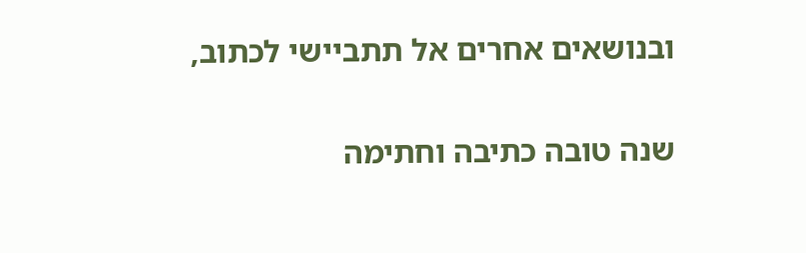ובנושאים אחרים אל תתביישי לכתוב,

שנה טובה כתיבה וחתימה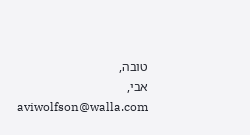טובה,
אבי,
aviwolfson@walla.com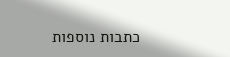כתבות נוספות